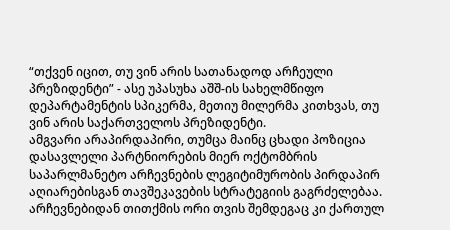“თქვენ იცით, თუ ვინ არის სათანადოდ არჩეული პრეზიდენტი” - ასე უპასუხა აშშ-ის სახელმწიფო დეპარტამენტის სპიკერმა, მეთიუ მილერმა კითხვას, თუ ვინ არის საქართველოს პრეზიდენტი.
ამგვარი არაპირდაპირი, თუმცა მაინც ცხადი პოზიცია დასავლელი პარტნიორების მიერ ოქტომბრის საპარლმანეტო არჩევნების ლეგიტიმურობის პირდაპირ აღიარებისგან თავშეკავების სტრატეგიის გაგრძელებაა. არჩევნებიდან თითქმის ორი თვის შემდეგაც კი ქართულ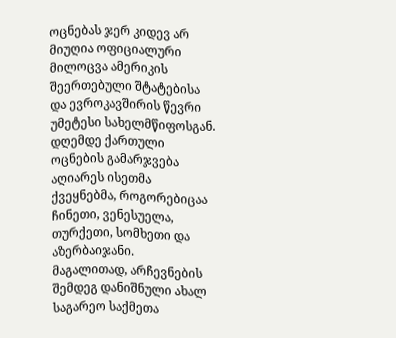ოცნებას ჯერ კიდევ არ მიუღია ოფიციალური მილოცვა ამერიკის შეერთებული შტატებისა და ევროკავშირის წევრი უმეტესი სახელმწიფოსგან. დღემდე ქართული ოცნების გამარჯვება აღიარეს ისეთმა ქვეყნებმა, როგორებიცაა ჩინეთი, ვენესუელა, თურქეთი, სომხეთი და აზერბაიჯანი.
მაგალითად, არჩევნების შემდეგ დანიშნული ახალ საგარეო საქმეთა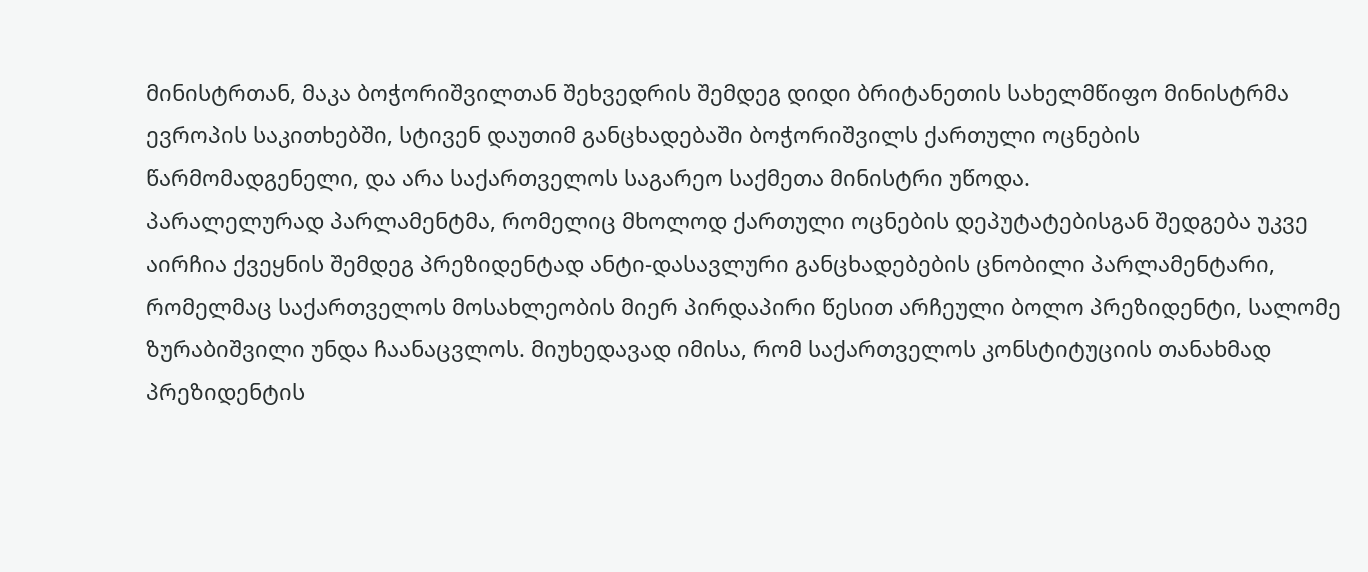მინისტრთან, მაკა ბოჭორიშვილთან შეხვედრის შემდეგ დიდი ბრიტანეთის სახელმწიფო მინისტრმა ევროპის საკითხებში, სტივენ დაუთიმ განცხადებაში ბოჭორიშვილს ქართული ოცნების წარმომადგენელი, და არა საქართველოს საგარეო საქმეთა მინისტრი უწოდა.
პარალელურად პარლამენტმა, რომელიც მხოლოდ ქართული ოცნების დეპუტატებისგან შედგება უკვე აირჩია ქვეყნის შემდეგ პრეზიდენტად ანტი-დასავლური განცხადებების ცნობილი პარლამენტარი, რომელმაც საქართველოს მოსახლეობის მიერ პირდაპირი წესით არჩეული ბოლო პრეზიდენტი, სალომე ზურაბიშვილი უნდა ჩაანაცვლოს. მიუხედავად იმისა, რომ საქართველოს კონსტიტუციის თანახმად პრეზიდენტის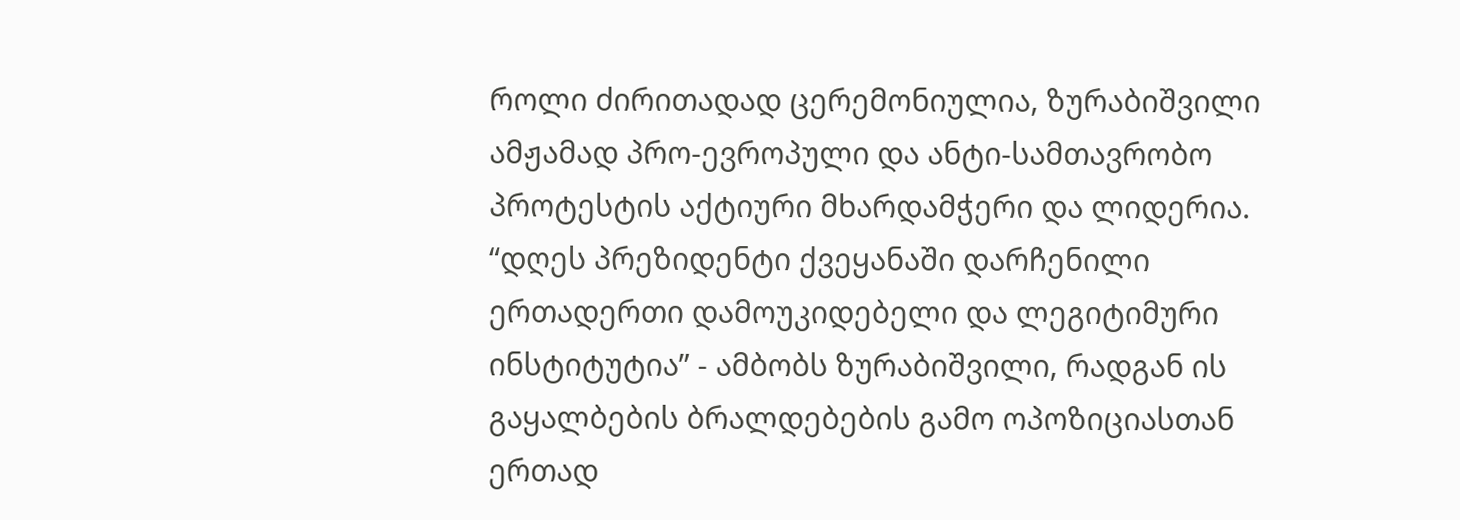როლი ძირითადად ცერემონიულია, ზურაბიშვილი ამჟამად პრო-ევროპული და ანტი-სამთავრობო პროტესტის აქტიური მხარდამჭერი და ლიდერია.
“დღეს პრეზიდენტი ქვეყანაში დარჩენილი ერთადერთი დამოუკიდებელი და ლეგიტიმური ინსტიტუტია” - ამბობს ზურაბიშვილი, რადგან ის გაყალბების ბრალდებების გამო ოპოზიციასთან ერთად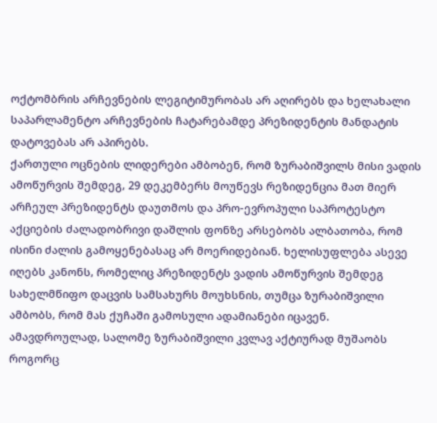ოქტომბრის არჩევნების ლეგიტიმურობას არ აღირებს და ხელახალი საპარლამენტო არჩევნების ჩატარებამდე პრეზიდენტის მანდატის დატოვებას არ აპირებს.
ქართული ოცნების ლიდერები ამბობენ, რომ ზურაბიშვილს მისი ვადის ამოწურვის შემდეგ, 29 დეკემბერს მოუწევს რეზიდენცია მათ მიერ არჩეულ პრეზიდენტს დაუთმოს და პრო-ევროპული საპროტესტო აქციების ძალადობრივი დაშლის ფონზე არსებობს ალბათობა, რომ ისინი ძალის გამოყენებასაც არ მოერიდებიან. ხელისუფლება ასევე იღებს კანონს, რომელიც პრეზიდენტს ვადის ამოწურვის შემდეგ სახელმწიფო დაცვის სამსახურს მოუხსნის, თუმცა ზურაბიშვილი ამბობს, რომ მას ქუჩაში გამოსული ადამიანები იცავენ.
ამავდროულად, სალომე ზურაბიშვილი კვლავ აქტიურად მუშაობს როგორც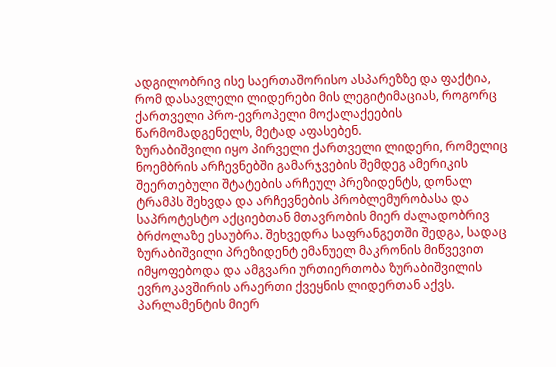ადგილობრივ ისე საერთაშორისო ასპარეზზე და ფაქტია, რომ დასავლელი ლიდერები მის ლეგიტიმაციას, როგორც ქართველი პრო-ევროპელი მოქალაქეების წარმომადგენელს, მეტად აფასებენ.
ზურაბიშვილი იყო პირველი ქართველი ლიდერი, რომელიც ნოემბრის არჩევნებში გამარჯვების შემდეგ ამერიკის შეერთებული შტატების არჩეულ პრეზიდენტს, დონალ ტრამპს შეხვდა და არჩევნების პრობლემურობასა და საპროტესტო აქციებთან მთავრობის მიერ ძალადობრივ ბრძოლაზე ესაუბრა. შეხვედრა საფრანგეთში შედგა, სადაც ზურაბიშვილი პრეზიდენტ ემანუელ მაკრონის მიწვევით იმყოფებოდა და ამგვარი ურთიერთობა ზურაბიშვილის ევროკავშირის არაერთი ქვეყნის ლიდერთან აქვს.
პარლამენტის მიერ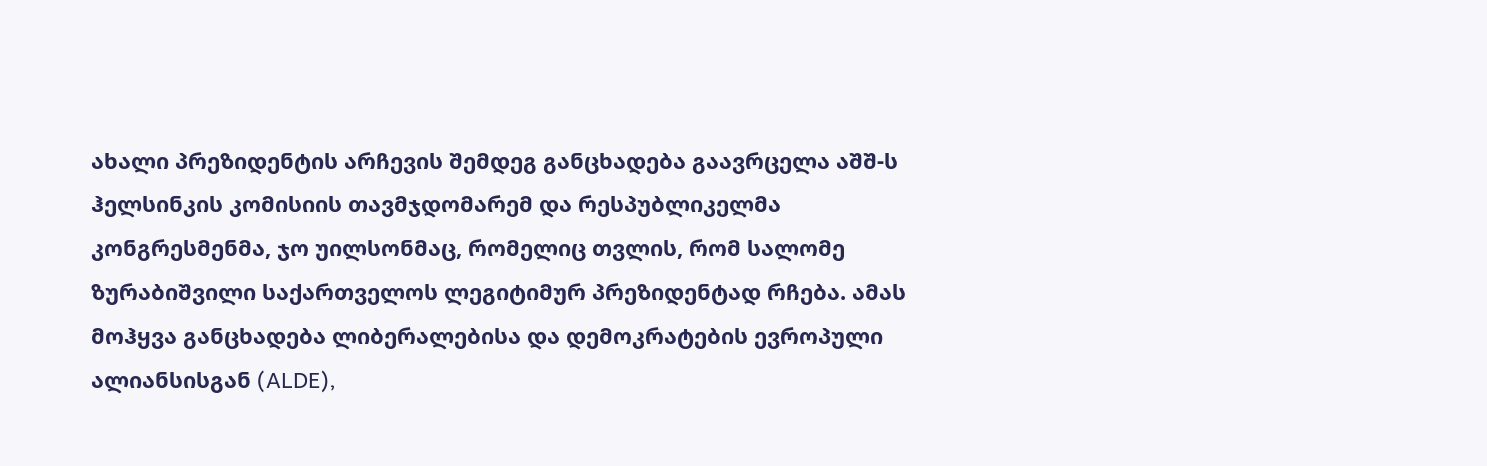ახალი პრეზიდენტის არჩევის შემდეგ განცხადება გაავრცელა აშშ-ს ჰელსინკის კომისიის თავმჯდომარემ და რესპუბლიკელმა კონგრესმენმა, ჯო უილსონმაც, რომელიც თვლის, რომ სალომე ზურაბიშვილი საქართველოს ლეგიტიმურ პრეზიდენტად რჩება. ამას მოჰყვა განცხადება ლიბერალებისა და დემოკრატების ევროპული ალიანსისგან (ALDE),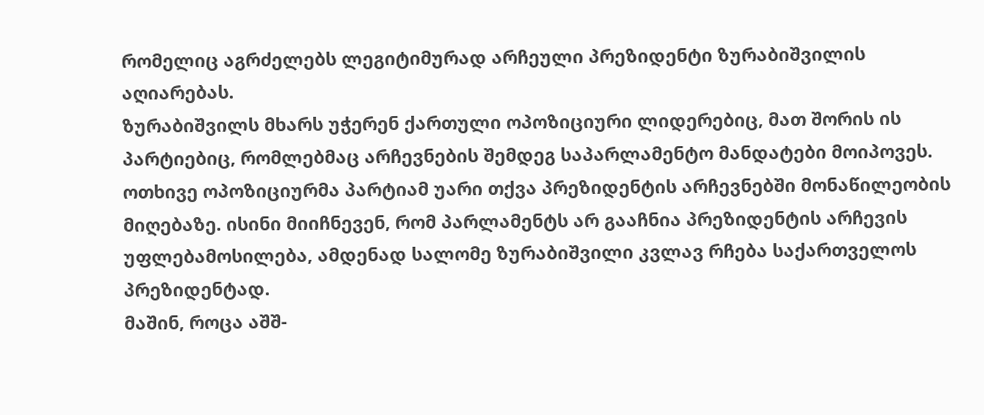რომელიც აგრძელებს ლეგიტიმურად არჩეული პრეზიდენტი ზურაბიშვილის აღიარებას.
ზურაბიშვილს მხარს უჭერენ ქართული ოპოზიციური ლიდერებიც, მათ შორის ის პარტიებიც, რომლებმაც არჩევნების შემდეგ საპარლამენტო მანდატები მოიპოვეს. ოთხივე ოპოზიციურმა პარტიამ უარი თქვა პრეზიდენტის არჩევნებში მონაწილეობის მიღებაზე. ისინი მიიჩნევენ, რომ პარლამენტს არ გააჩნია პრეზიდენტის არჩევის უფლებამოსილება, ამდენად სალომე ზურაბიშვილი კვლავ რჩება საქართველოს პრეზიდენტად.
მაშინ, როცა აშშ-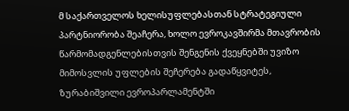მ საქართველოს ხელისუფლებასთან სტრატეგიული პარტნიორობა შეაჩერა, ხოლო ევროკავშირმა მთავრობის წარმომადგენლებისთვის შენგენის ქვეყნებში უვიზო მიმოსვლის უფლების შეჩერება გადაწყვიტეს, ზურაბიშვილი ევროპარლამენტში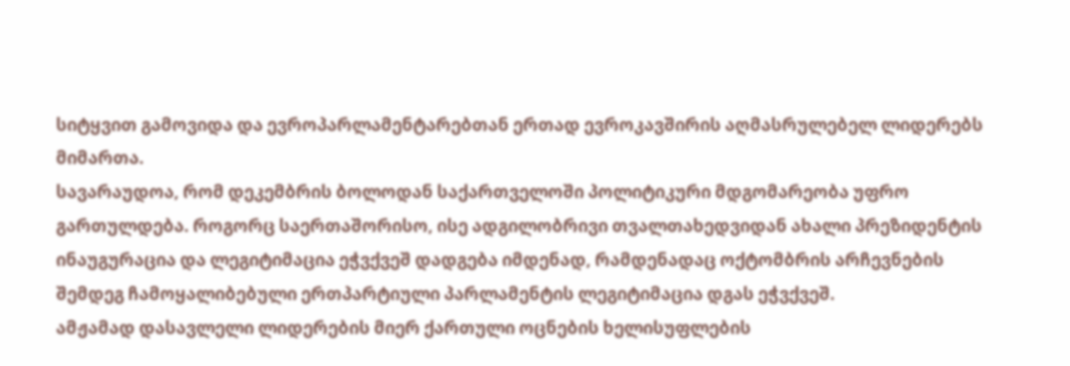სიტყვით გამოვიდა და ევროპარლამენტარებთან ერთად ევროკავშირის აღმასრულებელ ლიდერებს მიმართა.
სავარაუდოა, რომ დეკემბრის ბოლოდან საქართველოში პოლიტიკური მდგომარეობა უფრო გართულდება. როგორც საერთაშორისო, ისე ადგილობრივი თვალთახედვიდან ახალი პრეზიდენტის ინაუგურაცია და ლეგიტიმაცია ეჭვქვეშ დადგება იმდენად, რამდენადაც ოქტომბრის არჩევნების შემდეგ ჩამოყალიბებული ერთპარტიული პარლამენტის ლეგიტიმაცია დგას ეჭვქვეშ.
ამჟამად დასავლელი ლიდერების მიერ ქართული ოცნების ხელისუფლების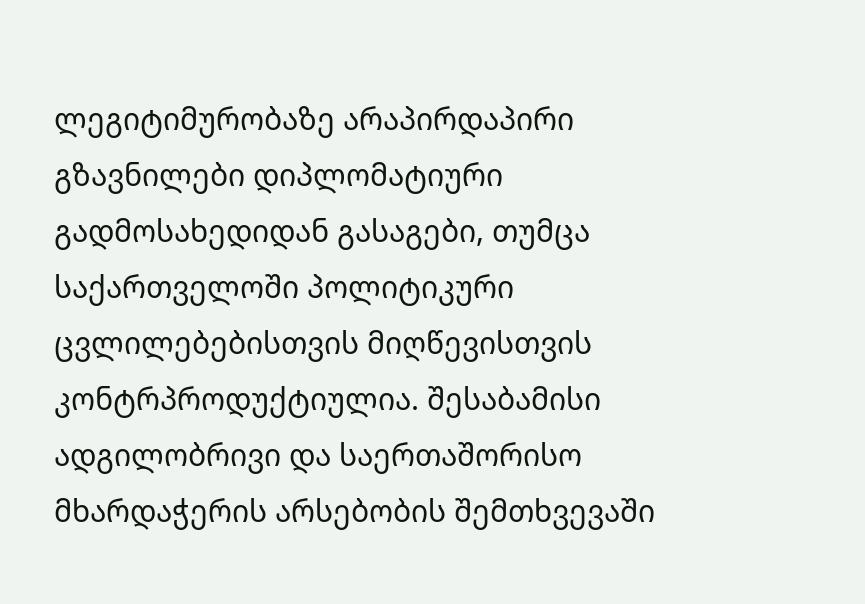ლეგიტიმურობაზე არაპირდაპირი გზავნილები დიპლომატიური გადმოსახედიდან გასაგები, თუმცა საქართველოში პოლიტიკური ცვლილებებისთვის მიღწევისთვის კონტრპროდუქტიულია. შესაბამისი ადგილობრივი და საერთაშორისო მხარდაჭერის არსებობის შემთხვევაში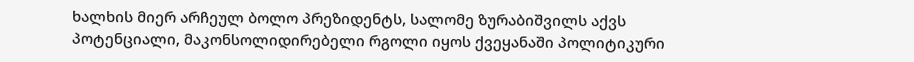ხალხის მიერ არჩეულ ბოლო პრეზიდენტს, სალომე ზურაბიშვილს აქვს პოტენციალი, მაკონსოლიდირებელი რგოლი იყოს ქვეყანაში პოლიტიკური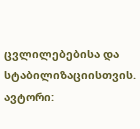ცვლილებებისა და სტაბილიზაციისთვის.
ავტორი: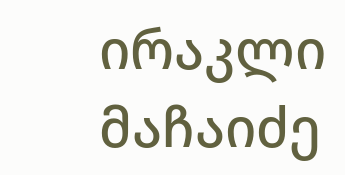ირაკლი მაჩაიძე